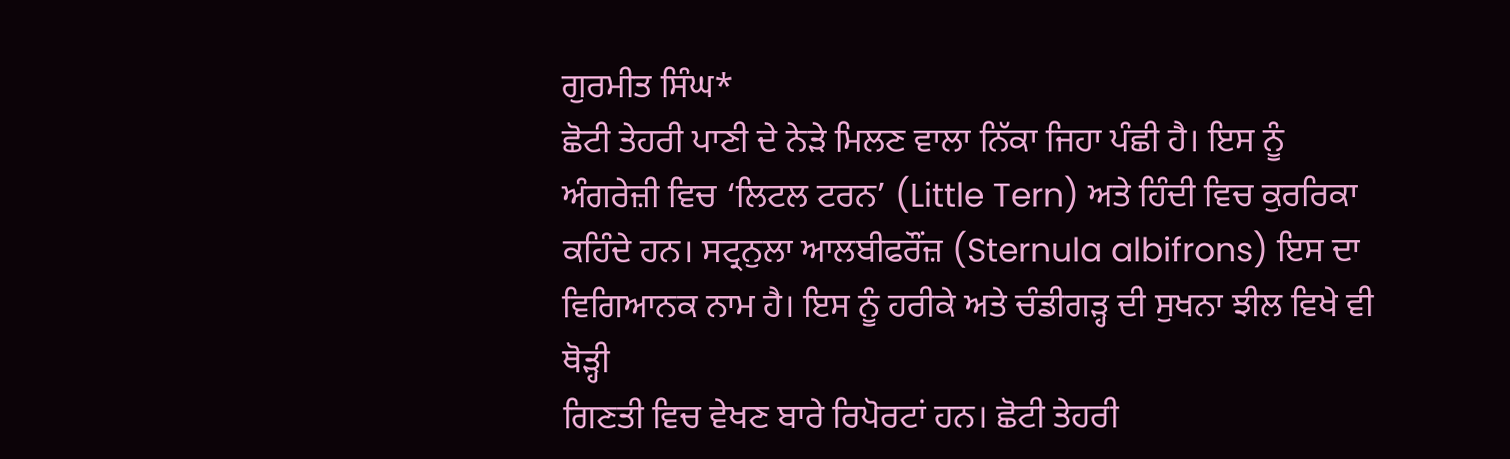ਗੁਰਮੀਤ ਸਿੰਘ*
ਛੋਟੀ ਤੇਹਰੀ ਪਾਣੀ ਦੇ ਨੇੜੇ ਮਿਲਣ ਵਾਲਾ ਨਿੱਕਾ ਜਿਹਾ ਪੰਛੀ ਹੈ। ਇਸ ਨੂੰ ਅੰਗਰੇਜ਼ੀ ਵਿਚ ‘ਲਿਟਲ ਟਰਨ’ (Little Tern) ਅਤੇ ਹਿੰਦੀ ਵਿਚ ਕੁਰਰਿਕਾ ਕਹਿੰਦੇ ਹਨ। ਸਟ੍ਰਨੁਲਾ ਆਲਬੀਫਰੌਂਜ਼ (Sternula albifrons) ਇਸ ਦਾ ਵਿਗਿਆਨਕ ਨਾਮ ਹੈ। ਇਸ ਨੂੰ ਹਰੀਕੇ ਅਤੇ ਚੰਡੀਗੜ੍ਹ ਦੀ ਸੁਖਨਾ ਝੀਲ ਵਿਖੇ ਵੀ ਥੋੜ੍ਹੀ
ਗਿਣਤੀ ਵਿਚ ਵੇਖਣ ਬਾਰੇ ਰਿਪੋਰਟਾਂ ਹਨ। ਛੋਟੀ ਤੇਹਰੀ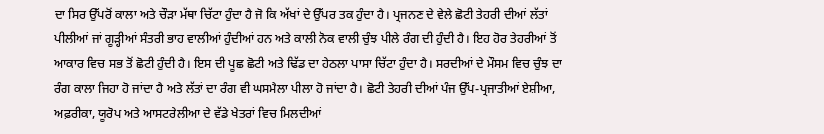ਦਾ ਸਿਰ ਉੱਪਰੋਂ ਕਾਲਾ ਅਤੇ ਚੌੜਾ ਮੱਥਾ ਚਿੱਟਾ ਹੁੰਦਾ ਹੈ ਜੋ ਕਿ ਅੱਖਾਂ ਦੇ ਉੱਪਰ ਤਕ ਹੁੰਦਾ ਹੈ। ਪ੍ਰਜਨਣ ਦੇ ਵੇਲੇ ਛੋਟੀ ਤੇਹਰੀ ਦੀਆਂ ਲੱਤਾਂ ਪੀਲੀਆਂ ਜਾਂ ਗੂੜ੍ਹੀਆਂ ਸੰਤਰੀ ਭਾਹ ਵਾਲੀਆਂ ਹੁੰਦੀਆਂ ਹਨ ਅਤੇ ਕਾਲੀ ਨੋਕ ਵਾਲੀ ਚੁੰਝ ਪੀਲੇ ਰੰਗ ਦੀ ਹੁੰਦੀ ਹੈ। ਇਹ ਹੋਰ ਤੇਹਰੀਆਂ ਤੋਂ ਆਕਾਰ ਵਿਚ ਸਭ ਤੋਂ ਛੋਟੀ ਹੁੰਦੀ ਹੈ। ਇਸ ਦੀ ਪੂਛ ਛੋਟੀ ਅਤੇ ਢਿੱਡ ਦਾ ਹੇਠਲਾ ਪਾਸਾ ਚਿੱਟਾ ਹੁੰਦਾ ਹੈ। ਸਰਦੀਆਂ ਦੇ ਮੌਸਮ ਵਿਚ ਚੁੰਝ ਦਾ ਰੰਗ ਕਾਲਾ ਜਿਹਾ ਹੋ ਜਾਂਦਾ ਹੈ ਅਤੇ ਲੱਤਾਂ ਦਾ ਰੰਗ ਵੀ ਘਸਮੈਲਾ ਪੀਲਾ ਹੋ ਜਾਂਦਾ ਹੈ। ਛੋਟੀ ਤੇਹਰੀ ਦੀਆਂ ਪੰਜ ਉੱਪ-ਪ੍ਰਜਾਤੀਆਂ ਏਸ਼ੀਆ, ਅਫ਼ਰੀਕਾ, ਯੂਰੋਪ ਅਤੇ ਆਸਟਰੇਲੀਆ ਦੇ ਵੱਡੇ ਖੇਤਰਾਂ ਵਿਚ ਮਿਲਦੀਆਂ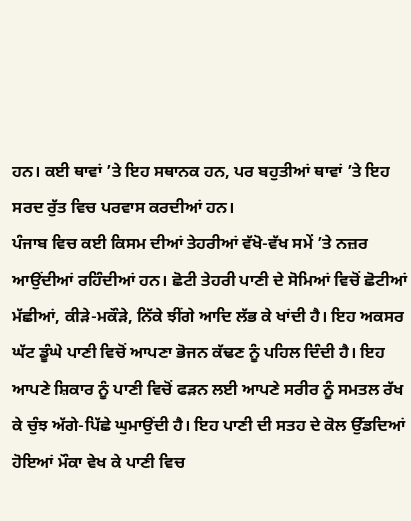ਹਨ। ਕਈ ਥਾਵਾਂ ’ਤੇ ਇਹ ਸਥਾਨਕ ਹਨ, ਪਰ ਬਹੁਤੀਆਂ ਥਾਵਾਂ ’ਤੇ ਇਹ ਸਰਦ ਰੁੱਤ ਵਿਚ ਪਰਵਾਸ ਕਰਦੀਆਂ ਹਨ।
ਪੰਜਾਬ ਵਿਚ ਕਈ ਕਿਸਮ ਦੀਆਂ ਤੇਹਰੀਆਂ ਵੱਖੋ-ਵੱਖ ਸਮੇਂ ’ਤੇ ਨਜ਼ਰ ਆਉਂਦੀਆਂ ਰਹਿੰਦੀਆਂ ਹਨ। ਛੋਟੀ ਤੇਹਰੀ ਪਾਣੀ ਦੇ ਸੋਮਿਆਂ ਵਿਚੋਂ ਛੋਟੀਆਂ ਮੱਛੀਆਂ, ਕੀੜੇ-ਮਕੌੜੇ, ਨਿੱਕੇ ਝੀਂਗੇ ਆਦਿ ਲੱਭ ਕੇ ਖਾਂਦੀ ਹੈ। ਇਹ ਅਕਸਰ ਘੱਟ ਡੂੰਘੇ ਪਾਣੀ ਵਿਚੋਂ ਆਪਣਾ ਭੋਜਨ ਕੱਢਣ ਨੂੰ ਪਹਿਲ ਦਿੰਦੀ ਹੈ। ਇਹ ਆਪਣੇ ਸ਼ਿਕਾਰ ਨੂੰ ਪਾਣੀ ਵਿਚੋਂ ਫੜਨ ਲਈ ਆਪਣੇ ਸਰੀਰ ਨੂੰ ਸਮਤਲ ਰੱਖ ਕੇ ਚੁੰਝ ਅੱਗੇ-ਪਿੱਛੇ ਘੁਮਾਉਂਦੀ ਹੈ। ਇਹ ਪਾਣੀ ਦੀ ਸਤਹ ਦੇ ਕੋਲ ਉੱਡਦਿਆਂ ਹੋਇਆਂ ਮੌਕਾ ਵੇਖ ਕੇ ਪਾਣੀ ਵਿਚ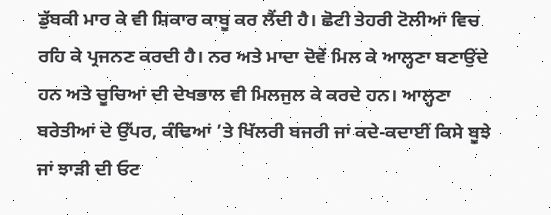ਡੁੱਬਕੀ ਮਾਰ ਕੇ ਵੀ ਸ਼ਿਕਾਰ ਕਾਬੂ ਕਰ ਲੈਂਦੀ ਹੈ। ਛੋਟੀ ਤੇਹਰੀ ਟੋਲੀਆਂ ਵਿਚ ਰਹਿ ਕੇ ਪ੍ਰਜਨਣ ਕਰਦੀ ਹੈ। ਨਰ ਅਤੇ ਮਾਦਾ ਦੋਵੇਂ ਮਿਲ ਕੇ ਆਲ੍ਹਣਾ ਬਣਾਉਂਦੇ ਹਨ ਅਤੇ ਚੂਚਿਆਂ ਦੀ ਦੇਖਭਾਲ ਵੀ ਮਿਲਜੁਲ ਕੇ ਕਰਦੇ ਹਨ। ਆਲ੍ਹਣਾ ਬਰੇਤੀਆਂ ਦੇ ਉੱਪਰ, ਕੰਢਿਆਂ ’ਤੇ ਖਿੱਲਰੀ ਬਜਰੀ ਜਾਂ ਕਦੇ-ਕਦਾਈਂ ਕਿਸੇ ਬੂਝੇ ਜਾਂ ਝਾੜੀ ਦੀ ਓਟ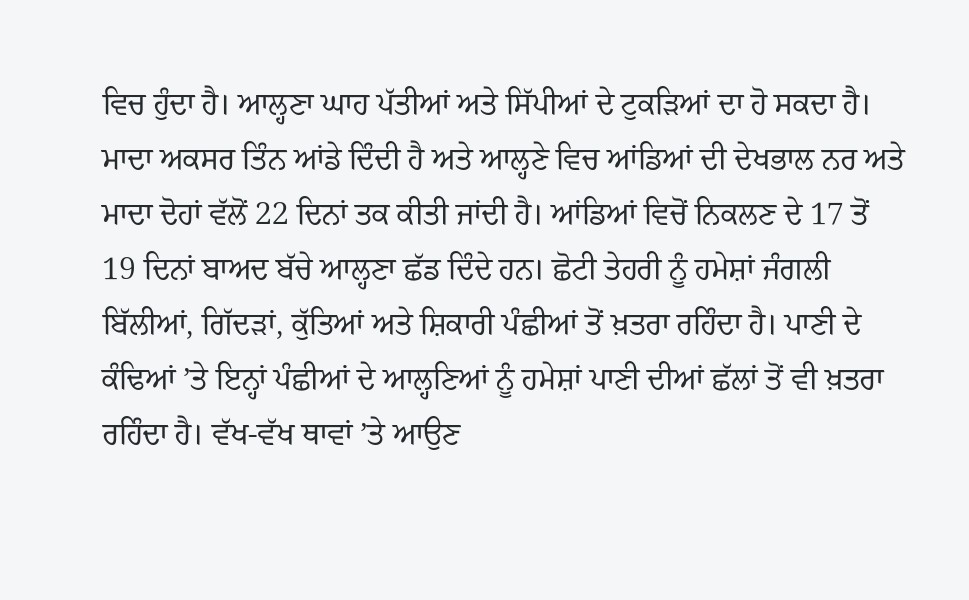ਵਿਚ ਹੁੰਦਾ ਹੈ। ਆਲ੍ਹਣਾ ਘਾਹ ਪੱਤੀਆਂ ਅਤੇ ਸਿੱਪੀਆਂ ਦੇ ਟੁਕੜਿਆਂ ਦਾ ਹੋ ਸਕਦਾ ਹੈ।
ਮਾਦਾ ਅਕਸਰ ਤਿੰਨ ਆਂਡੇ ਦਿੰਦੀ ਹੈ ਅਤੇ ਆਲ੍ਹਣੇ ਵਿਚ ਆਂਡਿਆਂ ਦੀ ਦੇਖਭਾਲ ਨਰ ਅਤੇ ਮਾਦਾ ਦੋਹਾਂ ਵੱਲੋਂ 22 ਦਿਨਾਂ ਤਕ ਕੀਤੀ ਜਾਂਦੀ ਹੈ। ਆਂਡਿਆਂ ਵਿਚੋਂ ਨਿਕਲਣ ਦੇ 17 ਤੋਂ 19 ਦਿਨਾਂ ਬਾਅਦ ਬੱਚੇ ਆਲ੍ਹਣਾ ਛੱਡ ਦਿੰਦੇ ਹਨ। ਛੋਟੀ ਤੇਹਰੀ ਨੂੰ ਹਮੇਸ਼ਾਂ ਜੰਗਲੀ ਬਿੱਲੀਆਂ, ਗਿੱਦੜਾਂ, ਕੁੱਤਿਆਂ ਅਤੇ ਸ਼ਿਕਾਰੀ ਪੰਛੀਆਂ ਤੋਂ ਖ਼ਤਰਾ ਰਹਿੰਦਾ ਹੈ। ਪਾਣੀ ਦੇ ਕੰਢਿਆਂ ’ਤੇ ਇਨ੍ਹਾਂ ਪੰਛੀਆਂ ਦੇ ਆਲ੍ਹਣਿਆਂ ਨੂੰ ਹਮੇਸ਼ਾਂ ਪਾਣੀ ਦੀਆਂ ਛੱਲਾਂ ਤੋਂ ਵੀ ਖ਼ਤਰਾ ਰਹਿੰਦਾ ਹੈ। ਵੱਖ-ਵੱਖ ਥਾਵਾਂ ’ਤੇ ਆਉਣ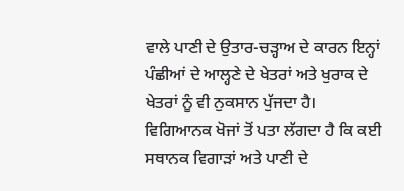ਵਾਲੇ ਪਾਣੀ ਦੇ ਉਤਾਰ-ਚੜ੍ਹਾਅ ਦੇ ਕਾਰਨ ਇਨ੍ਹਾਂ ਪੰਛੀਆਂ ਦੇ ਆਲ੍ਹਣੇ ਦੇ ਖੇਤਰਾਂ ਅਤੇ ਖੁਰਾਕ ਦੇ ਖੇਤਰਾਂ ਨੂੰ ਵੀ ਨੁਕਸਾਨ ਪੁੱਜਦਾ ਹੈ। ਵਿਗਿਆਨਕ ਖੋਜਾਂ ਤੋਂ ਪਤਾ ਲੱਗਦਾ ਹੈ ਕਿ ਕਈ ਸਥਾਨਕ ਵਿਗਾੜਾਂ ਅਤੇ ਪਾਣੀ ਦੇ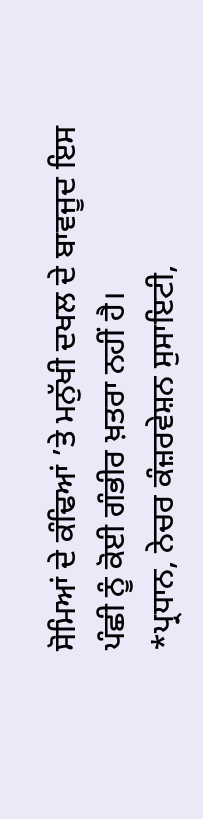ਸੋਮਿਆਂ ਦੇ ਕੰਢਿਆਂ ’ਤੇ ਮਨੁੱਖੀ ਦਖਲ ਦੇ ਬਾਵਜੂਦ ਇਸ ਪੰਛੀ ਨੂੰ ਕੋਈ ਗੰਭੀਰ ਖ਼ਤਰਾ ਨਹੀਂ ਹੈ।
*ਪ੍ਰਧਾਨ, ਨੇਚਰ ਕੰਜ਼ਰਵੇਸ਼ਨ ਸੁਸਾਇਟੀ,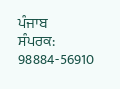ਪੰਜਾਬ
ਸੰਪਰਕ: 98884-56910